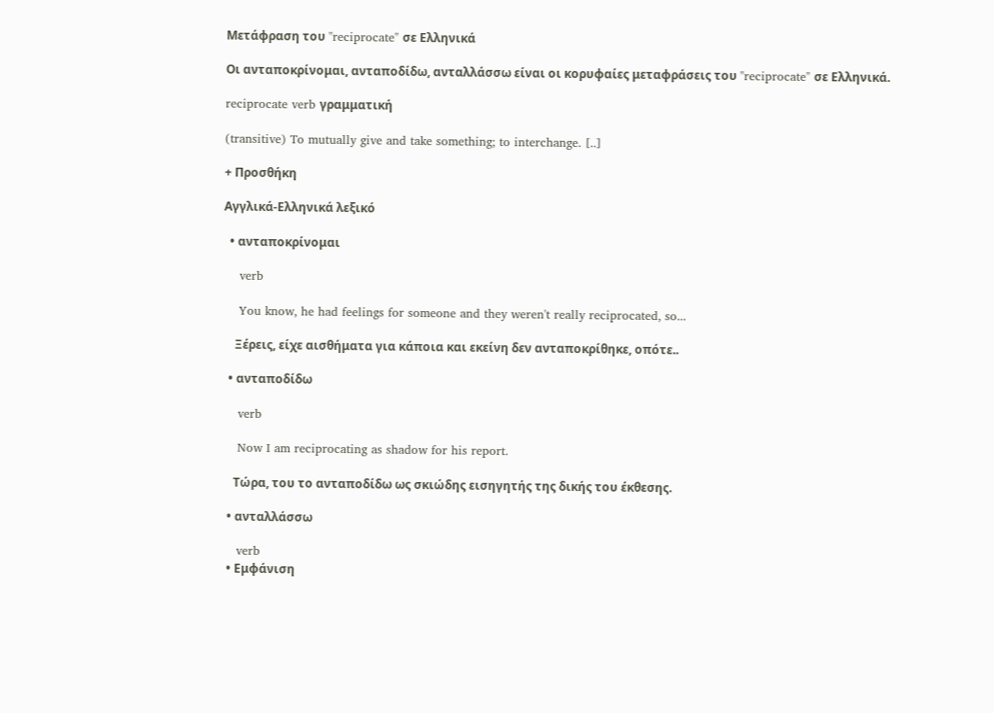Μετάφραση του "reciprocate" σε Ελληνικά

Οι ανταποκρίνομαι, ανταποδίδω, ανταλλάσσω είναι οι κορυφαίες μεταφράσεις του "reciprocate" σε Ελληνικά.

reciprocate verb γραμματική

(transitive) To mutually give and take something; to interchange. [..]

+ Προσθήκη

Αγγλικά-Ελληνικά λεξικό

  • ανταποκρίνομαι

    verb

    You know, he had feelings for someone and they weren't really reciprocated, so...

    Ξέρεις, είχε αισθήματα για κάποια και εκείνη δεν ανταποκρίθηκε, οπότε..

  • ανταποδίδω

    verb

    Now I am reciprocating as shadow for his report.

    Τώρα, του το ανταποδίδω ως σκιώδης εισηγητής της δικής του έκθεσης.

  • ανταλλάσσω

    verb
  • Εμφάνιση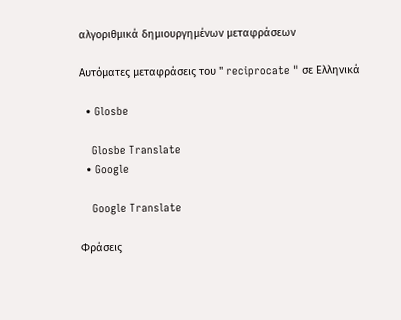αλγοριθμικά δημιουργημένων μεταφράσεων

Αυτόματες μεταφράσεις του " reciprocate " σε Ελληνικά

  • Glosbe

    Glosbe Translate
  • Google

    Google Translate

Φράσεις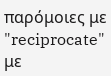παρόμοιες με "reciprocate" με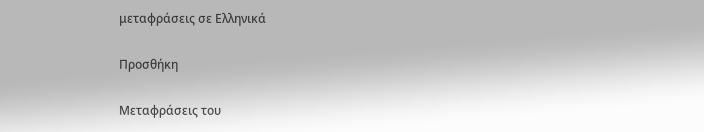μεταφράσεις σε Ελληνικά

Προσθήκη

Μεταφράσεις του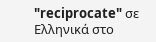"reciprocate" σε Ελληνικά στο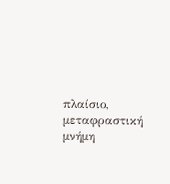πλαίσιο, μεταφραστική μνήμη